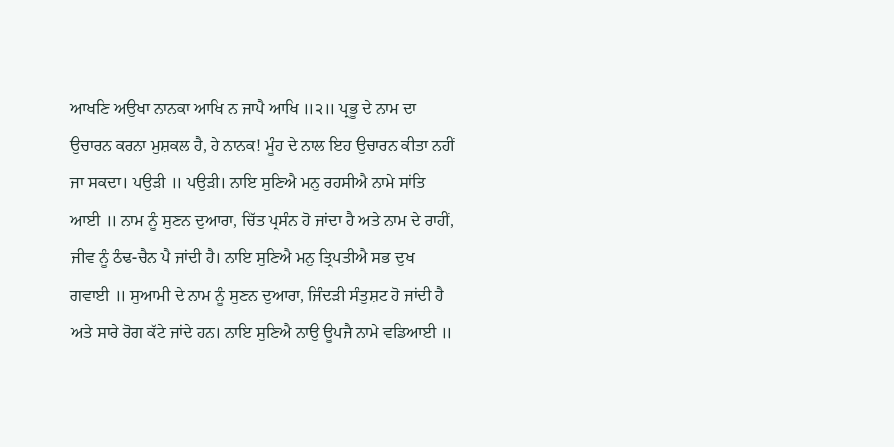ਆਖਣਿ ਅਉਖਾ ਨਾਨਕਾ ਆਖਿ ਨ ਜਾਪੈ ਆਖਿ ॥੨॥ ਪ੍ਰਭੂ ਦੇ ਨਾਮ ਦਾ ਉਚਾਰਨ ਕਰਨਾ ਮੁਸ਼ਕਲ ਹੈ, ਹੇ ਨਾਨਕ! ਮੂੰਹ ਦੇ ਨਾਲ ਇਹ ਉਚਾਰਨ ਕੀਤਾ ਨਹੀਂ ਜਾ ਸਕਦਾ। ਪਉੜੀ ॥ ਪਉੜੀ। ਨਾਇ ਸੁਣਿਐ ਮਨੁ ਰਹਸੀਐ ਨਾਮੇ ਸਾਂਤਿ ਆਈ ॥ ਨਾਮ ਨੂੰ ਸੁਣਨ ਦੁਆਰਾ, ਚਿੱਤ ਪ੍ਰਸੰਨ ਹੋ ਜਾਂਦਾ ਹੈ ਅਤੇ ਨਾਮ ਦੇ ਰਾਹੀਂ, ਜੀਵ ਨੂੰ ਠੰਢ-ਚੈਨ ਪੈ ਜਾਂਦੀ ਹੈ। ਨਾਇ ਸੁਣਿਐ ਮਨੁ ਤ੍ਰਿਪਤੀਐ ਸਭ ਦੁਖ ਗਵਾਈ ॥ ਸੁਆਮੀ ਦੇ ਨਾਮ ਨੂੰ ਸੁਣਨ ਦੁਆਰਾ, ਜਿੰਦੜੀ ਸੰਤੁਸ਼ਟ ਹੋ ਜਾਂਦੀ ਹੈ ਅਤੇ ਸਾਰੇ ਰੋਗ ਕੱਟੇ ਜਾਂਦੇ ਹਨ। ਨਾਇ ਸੁਣਿਐ ਨਾਉ ਊਪਜੈ ਨਾਮੇ ਵਡਿਆਈ ॥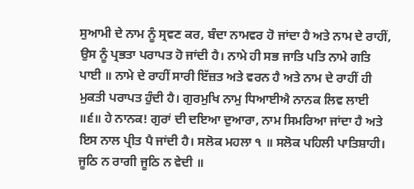ਸੁਆਮੀ ਦੇ ਨਾਮ ਨੂੰ ਸ੍ਰਵਣ ਕਰ, ਬੰਦਾ ਨਾਮਵਰ ਹੋ ਜਾਂਦਾ ਹੈ ਅਤੇ ਨਾਮ ਦੇ ਰਾਹੀਂ, ਉਸ ਨੂੰ ਪ੍ਰਭਤਾ ਪਰਾਪਤ ਹੋ ਜਾਂਦੀ ਹੈ। ਨਾਮੇ ਹੀ ਸਭ ਜਾਤਿ ਪਤਿ ਨਾਮੇ ਗਤਿ ਪਾਈ ॥ ਨਾਮੇ ਦੇ ਰਾਹੀਂ ਸਾਰੀ ਇੱਜ਼ਤ ਅਤੇ ਵਰਨ ਹੈ ਅਤੇ ਨਾਮ ਦੇ ਰਾਹੀਂ ਹੀ ਮੁਕਤੀ ਪਰਾਪਤ ਹੁੰਦੀ ਹੈ। ਗੁਰਮੁਖਿ ਨਾਮੁ ਧਿਆਈਐ ਨਾਨਕ ਲਿਵ ਲਾਈ ॥੬॥ ਹੇ ਨਾਨਕ! ਗੁਰਾਂ ਦੀ ਦਇਆ ਦੁਆਰਾ, ਨਾਮ ਸਿਮਰਿਆ ਜਾਂਦਾ ਹੈ ਅਤੇ ਇਸ ਨਾਲ ਪ੍ਰੀਤ ਪੈ ਜਾਂਦੀ ਹੈ। ਸਲੋਕ ਮਹਲਾ ੧ ॥ ਸਲੋਕ ਪਹਿਲੀ ਪਾਤਿਸ਼ਾਹੀ। ਜੂਠਿ ਨ ਰਾਗੀ ਜੂਠਿ ਨ ਵੇਦੀ ॥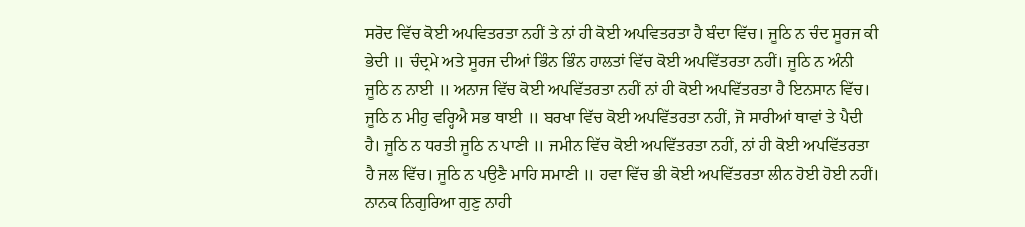ਸਰੋਦ ਵਿੱਚ ਕੋਈ ਅਪਵਿਤਰਤਾ ਨਹੀਂ ਤੇ ਨਾਂ ਹੀ ਕੋਈ ਅਪਵਿਤਰਤਾ ਹੈ ਬੰਦਾ ਵਿੱਚ। ਜੂਠਿ ਨ ਚੰਦ ਸੂਰਜ ਕੀ ਭੇਦੀ ॥ ਚੰਦ੍ਰਮੇ ਅਤੇ ਸੂਰਜ ਦੀਆਂ ਭਿੰਨ ਭਿੰਨ ਹਾਲਤਾਂ ਵਿੱਚ ਕੋਈ ਅਪਵਿੱਤਰਤਾ ਨਹੀਂ। ਜੂਠਿ ਨ ਅੰਨੀ ਜੂਠਿ ਨ ਨਾਈ ॥ ਅਨਾਜ ਵਿੱਚ ਕੋਈ ਅਪਵਿੱਤਰਤਾ ਨਹੀਂ ਨਾਂ ਹੀ ਕੋਈ ਅਪਵਿੱਤਰਤਾ ਹੈ ਇਨਸਾਨ ਵਿੱਚ। ਜੂਠਿ ਨ ਮੀਹੁ ਵਰ੍ਹਿਐ ਸਭ ਥਾਈ ॥ ਬਰਖਾ ਵਿੱਚ ਕੋਈ ਅਪਵਿੱਤਰਤਾ ਨਹੀਂ, ਜੋ ਸਾਰੀਆਂ ਥਾਵਾਂ ਤੇ ਪੈਦੀ ਹੈ। ਜੂਠਿ ਨ ਧਰਤੀ ਜੂਠਿ ਨ ਪਾਣੀ ॥ ਜਮੀਨ ਵਿੱਚ ਕੋਈ ਅਪਵਿੱਤਰਤਾ ਨਹੀਂ, ਨਾਂ ਹੀ ਕੋਈ ਅਪਵਿੱਤਰਤਾ ਹੈ ਜਲ ਵਿੱਚ। ਜੂਠਿ ਨ ਪਉਣੈ ਮਾਹਿ ਸਮਾਣੀ ॥ ਹਵਾ ਵਿੱਚ ਭੀ ਕੋਈ ਅਪਵਿੱਤਰਤਾ ਲੀਨ ਹੋਈ ਹੋਈ ਨਹੀਂ। ਨਾਨਕ ਨਿਗੁਰਿਆ ਗੁਣੁ ਨਾਹੀ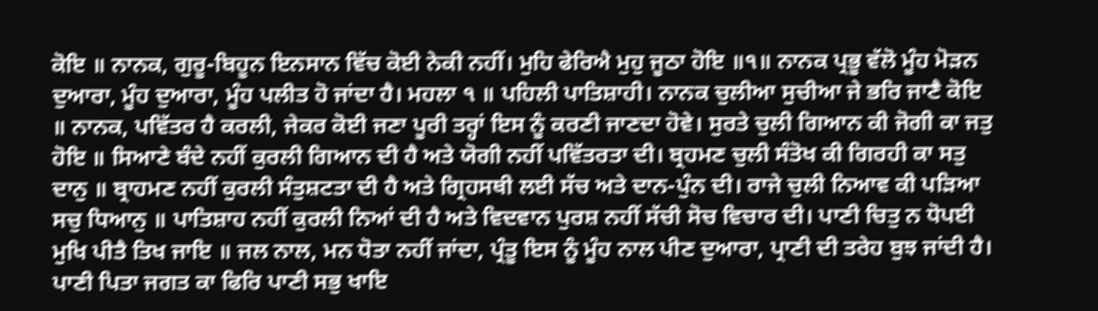ਕੋਇ ॥ ਨਾਨਕ, ਗੁਰੂ-ਬਿਹੂਨ ਇਨਸਾਨ ਵਿੱਚ ਕੋਈ ਨੇਕੀ ਨਹੀਂ। ਮੁਹਿ ਫੇਰਿਐ ਮੁਹੁ ਜੂਠਾ ਹੋਇ ॥੧॥ ਨਾਨਕ ਪ੍ਰਭੂ ਵੱਲੋ ਮੂੰਹ ਮੋੜਨ ਦੁਆਰਾ, ਮੂੰਹ ਦੁਆਰਾ, ਮੂੰਹ ਪਲੀਤ ਹੋ ਜਾਂਦਾ ਹੈ। ਮਹਲਾ ੧ ॥ ਪਹਿਲੀ ਪਾਤਿਸ਼ਾਹੀ। ਨਾਨਕ ਚੁਲੀਆ ਸੁਚੀਆ ਜੇ ਭਰਿ ਜਾਣੈ ਕੋਇ ॥ ਨਾਨਕ, ਪਵਿੱਤਰ ਹੈ ਕਰਲੀ, ਜੇਕਰ ਕੋਈ ਜਣਾ ਪੂਰੀ ਤਰ੍ਹਾਂ ਇਸ ਨੂੰ ਕਰਣੀ ਜਾਣਦਾ ਹੋਵੇ। ਸੁਰਤੇ ਚੁਲੀ ਗਿਆਨ ਕੀ ਜੋਗੀ ਕਾ ਜਤੁ ਹੋਇ ॥ ਸਿਆਣੇ ਬੰਦੇ ਨਹੀਂ ਕੁਰਲੀ ਗਿਆਨ ਦੀ ਹੈ ਅਤੇ ਯੋਗੀ ਨਹੀਂ ਪਵਿੱਤਰਤਾ ਦੀ। ਬ੍ਰਹਮਣ ਚੁਲੀ ਸੰਤੋਖ ਕੀ ਗਿਰਹੀ ਕਾ ਸਤੁ ਦਾਨੁ ॥ ਬ੍ਰਾਹਮਣ ਨਹੀਂ ਕੁਰਲੀ ਸੰਤੁਸ਼ਟਤਾ ਦੀ ਹੈ ਅਤੇ ਗ੍ਰਿਹਸਥੀ ਲਈ ਸੱਚ ਅਤੇ ਦਾਨ-ਪੁੰਨ ਦੀ। ਰਾਜੇ ਚੁਲੀ ਨਿਆਵ ਕੀ ਪੜਿਆ ਸਚੁ ਧਿਆਨੁ ॥ ਪਾਤਿਸ਼ਾਹ ਨਹੀਂ ਕੁਰਲੀ ਨਿਆਂ ਦੀ ਹੈ ਅਤੇ ਵਿਦਵਾਨ ਪੁਰਸ਼ ਨਹੀਂ ਸੱਚੀ ਸੋਚ ਵਿਚਾਰ ਦੀ। ਪਾਣੀ ਚਿਤੁ ਨ ਧੋਪਈ ਮੁਖਿ ਪੀਤੈ ਤਿਖ ਜਾਇ ॥ ਜਲ ਨਾਲ, ਮਨ ਧੋਤਾ ਨਹੀਂ ਜਾਂਦਾ, ਪ੍ਰੰਤੂ ਇਸ ਨੂੰ ਮੂੰਹ ਨਾਲ ਪੀਣ ਦੁਆਰਾ, ਪ੍ਰਾਣੀ ਦੀ ਤਰੇਹ ਬੁਝ ਜਾਂਦੀ ਹੈ। ਪਾਣੀ ਪਿਤਾ ਜਗਤ ਕਾ ਫਿਰਿ ਪਾਣੀ ਸਭੁ ਖਾਇ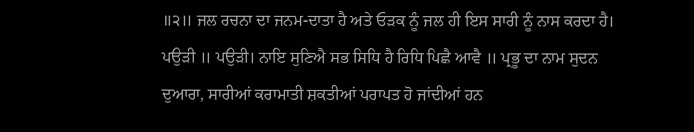॥੨॥ ਜਲ ਰਚਨਾ ਦਾ ਜਨਮ-ਦਾਤਾ ਹੈ ਅਤੇ ਓੜਕ ਨੂੰ ਜਲ ਹੀ ਇਸ ਸਾਰੀ ਨੂੰ ਨਾਸ ਕਰਦਾ ਹੈ। ਪਉੜੀ ॥ ਪਉੜੀ। ਨਾਇ ਸੁਣਿਐ ਸਭ ਸਿਧਿ ਹੈ ਰਿਧਿ ਪਿਛੈ ਆਵੈ ॥ ਪ੍ਰਭੂ ਦਾ ਨਾਮ ਸੁਦਨ ਦੁਆਰਾ, ਸਾਰੀਆਂ ਕਰਾਮਾਤੀ ਸ਼ਕਤੀਆਂ ਪਰਾਪਤ ਹੋ ਜਾਂਦੀਆਂ ਹਨ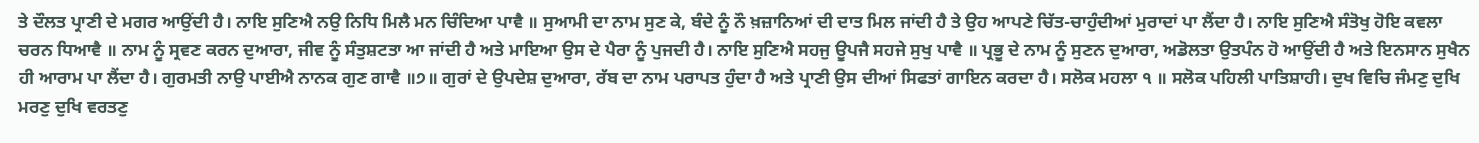ਤੇ ਦੌਲਤ ਪ੍ਰਾਣੀ ਦੇ ਮਗਰ ਆਉਂਦੀ ਹੈ। ਨਾਇ ਸੁਣਿਐ ਨਉ ਨਿਧਿ ਮਿਲੈ ਮਨ ਚਿੰਦਿਆ ਪਾਵੈ ॥ ਸੁਆਮੀ ਦਾ ਨਾਮ ਸੁਣ ਕੇ, ਬੰਦੇ ਨੂੰ ਨੌ ਖ਼ਜ਼ਾਨਿਆਂ ਦੀ ਦਾਤ ਮਿਲ ਜਾਂਦੀ ਹੈ ਤੇ ਉਹ ਆਪਣੇ ਚਿੱਤ-ਚਾਹੁੰਦੀਆਂ ਮੁਰਾਦਾਂ ਪਾ ਲੈਂਦਾ ਹੈ। ਨਾਇ ਸੁਣਿਐ ਸੰਤੋਖੁ ਹੋਇ ਕਵਲਾ ਚਰਨ ਧਿਆਵੈ ॥ ਨਾਮ ਨੂੰ ਸ੍ਰਵਣ ਕਰਨ ਦੁਆਰਾ, ਜੀਵ ਨੂੰ ਸੰਤੁਸ਼ਟਤਾ ਆ ਜਾਂਦੀ ਹੈ ਅਤੇ ਮਾਇਆ ਉਸ ਦੇ ਪੈਰਾ ਨੂੰ ਪੁਜਦੀ ਹੈ। ਨਾਇ ਸੁਣਿਐ ਸਹਜੁ ਊਪਜੈ ਸਹਜੇ ਸੁਖੁ ਪਾਵੈ ॥ ਪ੍ਰਭੂ ਦੇ ਨਾਮ ਨੂੰ ਸੁਣਨ ਦੁਆਰਾ, ਅਡੋਲਤਾ ਉਤਪੰਨ ਹੋ ਆਉਂਦੀ ਹੈ ਅਤੇ ਇਨਸਾਨ ਸੁਖੈਨ ਹੀ ਆਰਾਮ ਪਾ ਲੈਂਦਾ ਹੈ। ਗੁਰਮਤੀ ਨਾਉ ਪਾਈਐ ਨਾਨਕ ਗੁਣ ਗਾਵੈ ॥੭॥ ਗੁਰਾਂ ਦੇ ਉਪਦੇਸ਼ ਦੁਆਰਾ, ਰੱਬ ਦਾ ਨਾਮ ਪਰਾਪਤ ਹੁੰਦਾ ਹੈ ਅਤੇ ਪ੍ਰਾਣੀ ਉਸ ਦੀਆਂ ਸਿਫਤਾਂ ਗਾਇਨ ਕਰਦਾ ਹੈ। ਸਲੋਕ ਮਹਲਾ ੧ ॥ ਸਲੋਕ ਪਹਿਲੀ ਪਾਤਿਸ਼ਾਹੀ। ਦੁਖ ਵਿਚਿ ਜੰਮਣੁ ਦੁਖਿ ਮਰਣੁ ਦੁਖਿ ਵਰਤਣੁ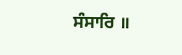ਸੰਸਾਰਿ ॥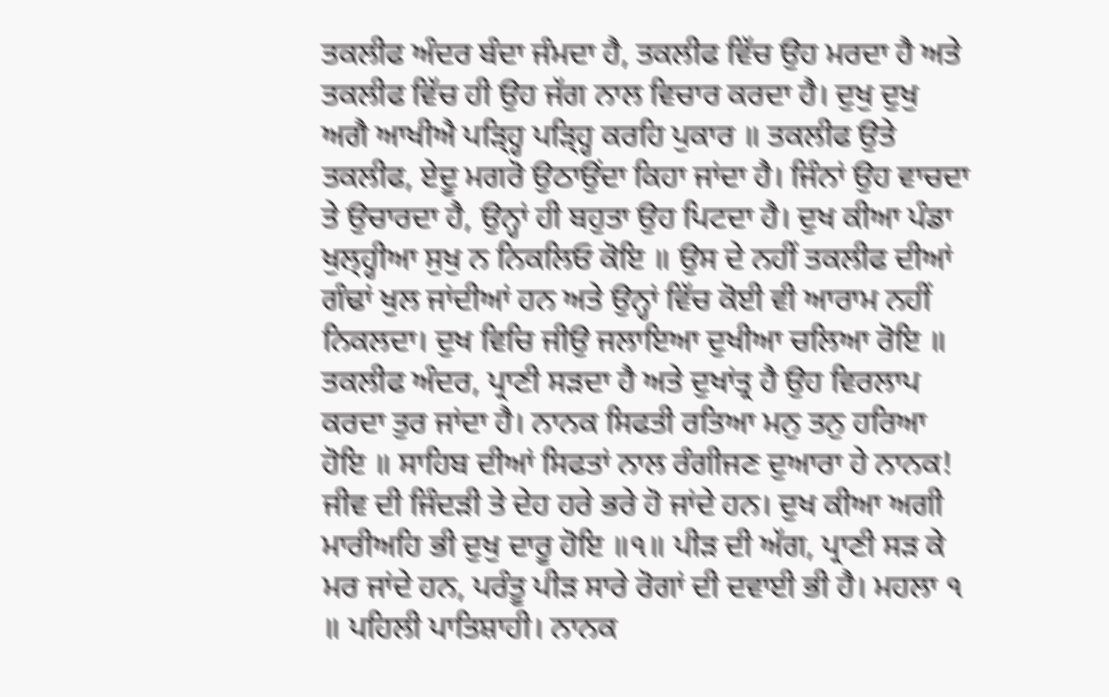ਤਕਲੀਫ ਅੰਦਰ ਬੰਦਾ ਜੰਮਦਾ ਹੈ, ਤਕਲੀਫ ਵਿੱਚ ਉਹ ਮਰਦਾ ਹੈ ਅਤੇ ਤਕਲੀਫ ਵਿੱਚ ਹੀ ਉਹ ਜੱਗ ਨਾਲ ਵਿਚਾਰ ਕਰਦਾ ਹੈ। ਦੁਖੁ ਦੁਖੁ ਅਗੈ ਆਖੀਐ ਪੜ੍ਹ੍ਹਿ ਪੜ੍ਹ੍ਹਿ ਕਰਹਿ ਪੁਕਾਰ ॥ ਤਕਲੀਫ ਉਤੇ ਤਕਲੀਫ, ਏਦੂ ਮਗਰੋ ਉਠਾਉਂਦਾ ਕਿਹਾ ਜਾਂਦਾ ਹੈ। ਜਿੰਨਾਂ ਉਹ ਵਾਚਦਾ ਤੇ ਉਚਾਰਦਾ ਹੈ, ਉਨ੍ਹਾਂ ਹੀ ਬਹੁਤਾ ਉਹ ਪਿਟਦਾ ਹੈ। ਦੁਖ ਕੀਆ ਪੰਡਾ ਖੁਲ੍ਹ੍ਹੀਆ ਸੁਖੁ ਨ ਨਿਕਲਿਓ ਕੋਇ ॥ ਉਸ ਦੇ ਨਹੀਂ ਤਕਲੀਫ ਦੀਆਂ ਗੰਢਾਂ ਖੁਲ ਜਾਂਦੀਆਂ ਹਨ ਅਤੇ ਉਨ੍ਹਾਂ ਵਿੱਚ ਕੋਈ ਵੀ ਆਰਾਮ ਨਹੀਂ ਨਿਕਲਦਾ। ਦੁਖ ਵਿਚਿ ਜੀਉ ਜਲਾਇਆ ਦੁਖੀਆ ਚਲਿਆ ਰੋਇ ॥ ਤਕਲੀਫ ਅੰਦਰ, ਪ੍ਰਾਣੀ ਸੜਦਾ ਹੈ ਅਤੇ ਦੁਖਾਂਤ੍ਰ ਹੈ ਉਹ ਵਿਰਲਾਪ ਕਰਦਾ ਤੁਰ ਜਾਂਦਾ ਹੈ। ਨਾਨਕ ਸਿਫਤੀ ਰਤਿਆ ਮਨੁ ਤਨੁ ਹਰਿਆ ਹੋਇ ॥ ਸਾਹਿਬ ਦੀਆਂ ਸਿਫਤਾਂ ਨਾਲ ਰੰਗੀਜਣ ਦੁਆਰਾ ਹੇ ਨਾਨਕ! ਜੀਵ ਦੀ ਜਿੰਦੜੀ ਤੇ ਦੇਹ ਹਰੇ ਭਰੇ ਹੋ ਜਾਂਦੇ ਹਨ। ਦੁਖ ਕੀਆ ਅਗੀ ਮਾਰੀਅਹਿ ਭੀ ਦੁਖੁ ਦਾਰੂ ਹੋਇ ॥੧॥ ਪੀੜ ਦੀ ਅੱਗ, ਪ੍ਰਾਣੀ ਸੜ ਕੇ ਮਰ ਜਾਂਦੇ ਹਨ, ਪਰੰਤੂ ਪੀੜ ਸਾਰੇ ਰੋਗਾਂ ਦੀ ਦਵਾਈ ਭੀ ਹੈ। ਮਹਲਾ ੧ ॥ ਪਹਿਲੀ ਪਾਤਿਸ਼ਾਹੀ। ਨਾਨਕ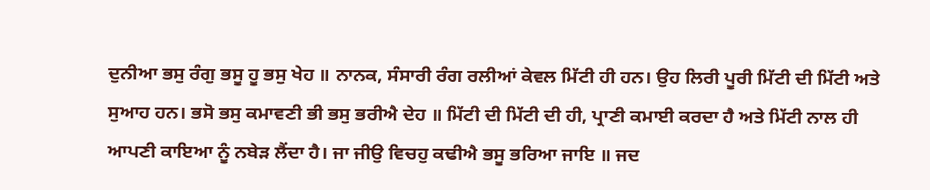ਦੁਨੀਆ ਭਸੁ ਰੰਗੁ ਭਸੂ ਹੂ ਭਸੁ ਖੇਹ ॥ ਨਾਨਕ, ਸੰਸਾਰੀ ਰੰਗ ਰਲੀਆਂ ਕੇਵਲ ਮਿੱਟੀ ਹੀ ਹਨ। ਉਹ ਲਿਰੀ ਪੂਰੀ ਮਿੱਟੀ ਦੀ ਮਿੱਟੀ ਅਤੇ ਸੁਆਹ ਹਨ। ਭਸੋ ਭਸੁ ਕਮਾਵਣੀ ਭੀ ਭਸੁ ਭਰੀਐ ਦੇਹ ॥ ਮਿੱਟੀ ਦੀ ਮਿੱਟੀ ਦੀ ਹੀ, ਪ੍ਰਾਣੀ ਕਮਾਈ ਕਰਦਾ ਹੈ ਅਤੇ ਮਿੱਟੀ ਨਾਲ ਹੀ ਆਪਣੀ ਕਾਇਆ ਨੂੰ ਨਬੇੜ ਲੈਂਦਾ ਹੈ। ਜਾ ਜੀਉ ਵਿਚਹੁ ਕਢੀਐ ਭਸੂ ਭਰਿਆ ਜਾਇ ॥ ਜਦ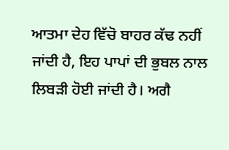ਆਤਮਾ ਦੇਹ ਵਿੱਚੋ ਬਾਹਰ ਕੱਢ ਨਹੀਂ ਜਾਂਦੀ ਹੈ, ਇਹ ਪਾਪਾਂ ਦੀ ਭੁਬਲ ਨਾਲ ਲਿਬੜੀ ਹੋਈ ਜਾਂਦੀ ਹੈ। ਅਗੈ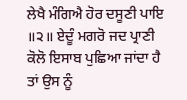ਲੇਖੈ ਮੰਗਿਐ ਹੋਰ ਦਸੂਣੀ ਪਾਇ ॥੨॥ ਏਦੂੰ ਮਗਰੋ ਜਦ ਪ੍ਰਾਣੀ ਕੋਲੋ ਇਸਾਬ ਪੁਛਿਆ ਜਾਂਦਾ ਹੈ ਤਾਂ ਉਸ ਨੂੰ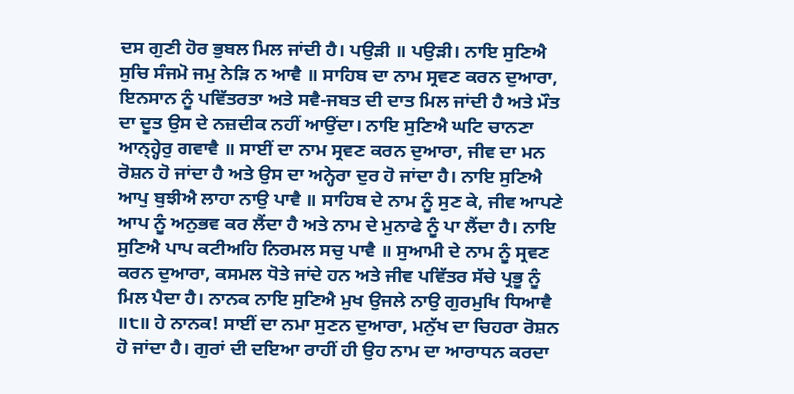ਦਸ ਗੁਣੀ ਹੋਰ ਭੁਬਲ ਮਿਲ ਜਾਂਦੀ ਹੈ। ਪਉੜੀ ॥ ਪਉੜੀ। ਨਾਇ ਸੁਣਿਐ ਸੁਚਿ ਸੰਜਮੋ ਜਮੁ ਨੇੜਿ ਨ ਆਵੈ ॥ ਸਾਹਿਬ ਦਾ ਨਾਮ ਸ੍ਰਵਣ ਕਰਨ ਦੁਆਰਾ, ਇਨਸਾਨ ਨੂੰ ਪਵਿੱਤਰਤਾ ਅਤੇ ਸਵੈ-ਜਬਤ ਦੀ ਦਾਤ ਮਿਲ ਜਾਂਦੀ ਹੈ ਅਤੇ ਮੌਤ ਦਾ ਦੂਤ ਉਸ ਦੇ ਨਜ਼ਦੀਕ ਨਹੀਂ ਆਉਂਦਾ। ਨਾਇ ਸੁਣਿਐ ਘਟਿ ਚਾਨਣਾ ਆਨ੍ਹ੍ਹੇਰੁ ਗਵਾਵੈ ॥ ਸਾਈਂ ਦਾ ਨਾਮ ਸ੍ਰਵਣ ਕਰਨ ਦੁਆਰਾ, ਜੀਵ ਦਾ ਮਨ ਰੋਸ਼ਨ ਹੋ ਜਾਂਦਾ ਹੈ ਅਤੇ ਉਸ ਦਾ ਅਨ੍ਹੇਰਾ ਦੁਰ ਹੋ ਜਾਂਦਾ ਹੈ। ਨਾਇ ਸੁਣਿਐ ਆਪੁ ਬੁਝੀਐ ਲਾਹਾ ਨਾਉ ਪਾਵੈ ॥ ਸਾਹਿਬ ਦੇ ਨਾਮ ਨੂੰ ਸੁਣ ਕੇ, ਜੀਵ ਆਪਣੇ ਆਪ ਨੂੰ ਅਨੁਭਵ ਕਰ ਲੈਂਦਾ ਹੈ ਅਤੇ ਨਾਮ ਦੇ ਮੁਨਾਫੇ ਨੂੰ ਪਾ ਲੈਂਦਾ ਹੈ। ਨਾਇ ਸੁਣਿਐ ਪਾਪ ਕਟੀਅਹਿ ਨਿਰਮਲ ਸਚੁ ਪਾਵੈ ॥ ਸੁਆਮੀ ਦੇ ਨਾਮ ਨੂੰ ਸ੍ਰਵਣ ਕਰਨ ਦੁਆਰਾ, ਕਸਮਲ ਧੋਤੇ ਜਾਂਦੇ ਹਨ ਅਤੇ ਜੀਵ ਪਵਿੱਤਰ ਸੱਚੇ ਪ੍ਰਭੂ ਨੂੰ ਮਿਲ ਪੈਦਾ ਹੈ। ਨਾਨਕ ਨਾਇ ਸੁਣਿਐ ਮੁਖ ਉਜਲੇ ਨਾਉ ਗੁਰਮੁਖਿ ਧਿਆਵੈ ॥੮॥ ਹੇ ਨਾਨਕ! ਸਾਈਂ ਦਾ ਨਮਾ ਸੁਣਨ ਦੁਆਰਾ, ਮਨੁੱਖ ਦਾ ਚਿਹਰਾ ਰੋਸ਼ਨ ਹੋ ਜਾਂਦਾ ਹੈ। ਗੁਰਾਂ ਦੀ ਦਇਆ ਰਾਹੀਂ ਹੀ ਉਹ ਨਾਮ ਦਾ ਆਰਾਧਨ ਕਰਦਾ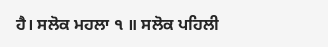ਹੈ। ਸਲੋਕ ਮਹਲਾ ੧ ॥ ਸਲੋਕ ਪਹਿਲੀ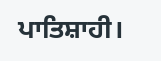ਪਾਤਿਸ਼ਾਹੀ।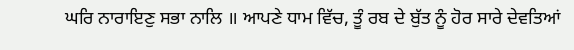ਘਰਿ ਨਾਰਾਇਣੁ ਸਭਾ ਨਾਲਿ ॥ ਆਪਣੇ ਧਾਮ ਵਿੱਚ, ਤੂੰ ਰਬ ਦੇ ਬੁੱਤ ਨੂੰ ਹੋਰ ਸਾਰੇ ਦੇਵਤਿਆਂ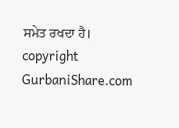ਸਮੇਤ ਰਖਦਾ ਹੈ। copyright GurbaniShare.com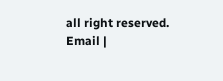all right reserved. Email |